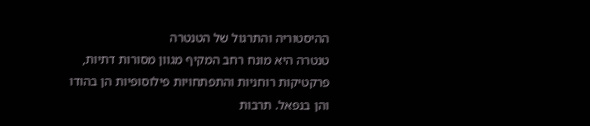ההיסטוריה והתרגול של הטנטרה
טנטרה היא מונח רחב המקיף מגוון מסורות דתיות, פרקטיקות רוחניות והתפתחויות פילוסופיות הן בהודו והן בנפאל. תרבות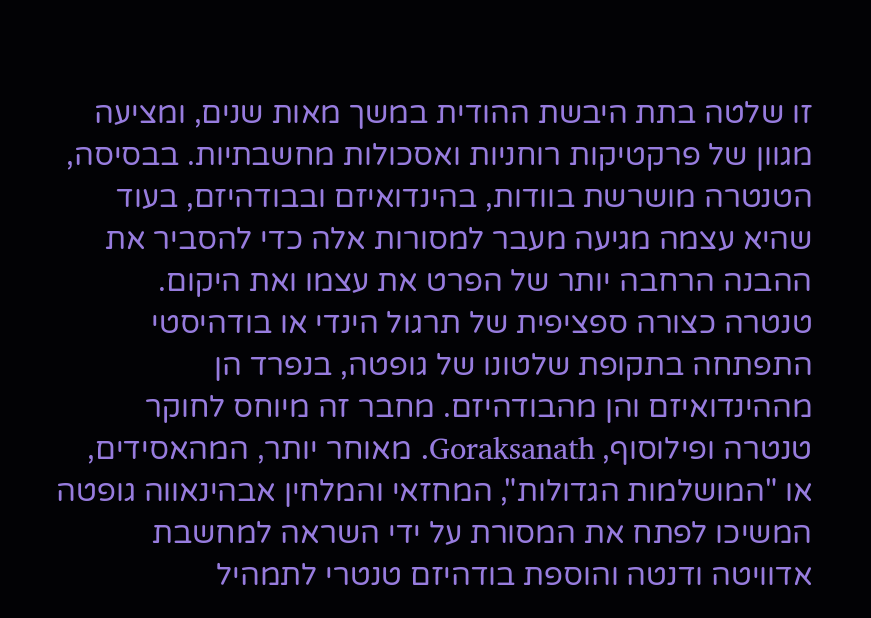זו שלטה בתת היבשת ההודית במשך מאות שנים, ומציעה מגוון של פרקטיקות רוחניות ואסכולות מחשבתיות. בבסיסה, הטנטרה מושרשת בוודות, בהינדואיזם ובבודהיזם, בעוד שהיא עצמה מגיעה מעבר למסורות אלה כדי להסביר את ההבנה הרחבה יותר של הפרט את עצמו ואת היקום.
טנטרה כצורה ספציפית של תרגול הינדי או בודהיסטי התפתחה בתקופת שלטונו של גופטה, בנפרד הן מההינדואיזם והן מהבודהיזם. מחבר זה מיוחס לחוקר טנטרה ופילוסוף, Goraksanath. מאוחר יותר, המהאסידים, או "המושלמות הגדולות", המחזאי והמלחין אבהינאווה גופטה המשיכו לפתח את המסורת על ידי השראה למחשבת אדוויטה ודנטה והוספת בודהיזם טנטרי לתמהיל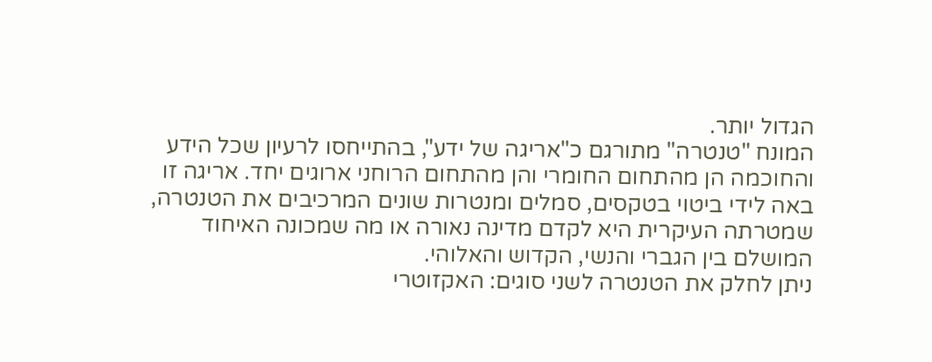הגדול יותר.
המונח "טנטרה" מתורגם כ"אריגה של ידע", בהתייחסו לרעיון שכל הידע והחוכמה הן מהתחום החומרי והן מהתחום הרוחני ארוגים יחד. אריגה זו באה לידי ביטוי בטקסים, סמלים ומנטרות שונים המרכיבים את הטנטרה, שמטרתה העיקרית היא לקדם מדינה נאורה או מה שמכונה האיחוד המושלם בין הגברי והנשי, הקדוש והאלוהי.
ניתן לחלק את הטנטרה לשני סוגים: האקזוטרי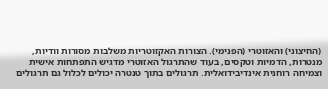(החיצוני) והאזוטרי (הפנימי). הצורות האקזוטריות משלבות מסורות וודיות, מנטרות, הדמיות וטקסים, בעוד שהתרגול האזוטרי מדגיש התפתחות אישית וצמיחה רוחנית אינדיבידואלית. תרגולים בתוך טנטרה יכולים לכלול גם תרגולים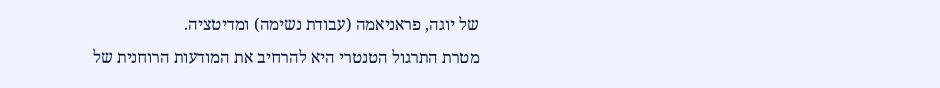של יוגה, פראניאמה (עבודת נשימה) ומדיטציה.
מטרת התרגול הטנטרי היא להרחיב את המודעות הרוחנית של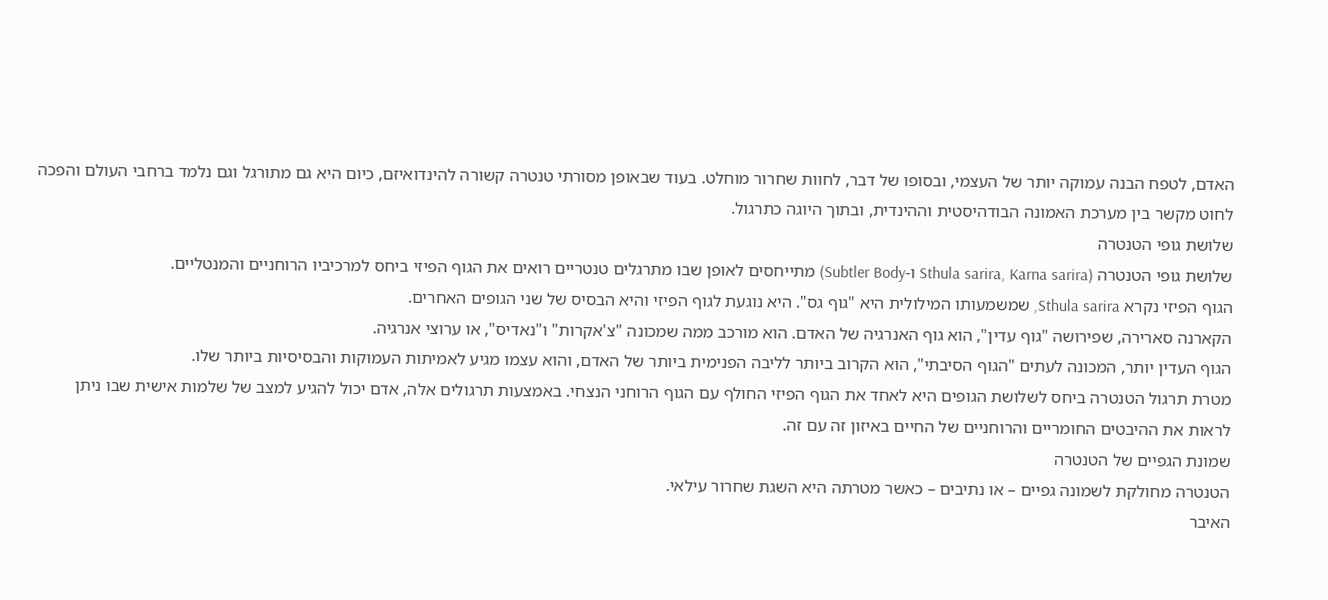האדם, לטפח הבנה עמוקה יותר של העצמי, ובסופו של דבר, לחוות שחרור מוחלט. בעוד שבאופן מסורתי טנטרה קשורה להינדואיזם, כיום היא גם מתורגל וגם נלמד ברחבי העולם והפכה לחוט מקשר בין מערכת האמונה הבודהיסטית וההינדית, ובתוך היוגה כתרגול.
שלושת גופי הטנטרה
שלושת גופי הטנטרה (Sthula sarira, Karna sarira ו-Subtler Body) מתייחסים לאופן שבו מתרגלים טנטריים רואים את הגוף הפיזי ביחס למרכיביו הרוחניים והמנטליים.
הגוף הפיזי נקרא Sthula sarira, שמשמעותו המילולית היא "גוף גס". היא נוגעת לגוף הפיזי והיא הבסיס של שני הגופים האחרים.
הקארנה סארירה, שפירושה "גוף עדין", הוא גוף האנרגיה של האדם. הוא מורכב ממה שמכונה "צ'אקרות" ו"נאדיס", או ערוצי אנרגיה.
הגוף העדין יותר, המכונה לעתים "הגוף הסיבתי", הוא הקרוב ביותר לליבה הפנימית ביותר של האדם, והוא עצמו מגיע לאמיתות העמוקות והבסיסיות ביותר שלו.
מטרת תרגול הטנטרה ביחס לשלושת הגופים היא לאחד את הגוף הפיזי החולף עם הגוף הרוחני הנצחי. באמצעות תרגולים אלה, אדם יכול להגיע למצב של שלמות אישית שבו ניתן לראות את ההיבטים החומריים והרוחניים של החיים באיזון זה עם זה.
שמונת הגפיים של הטנטרה
הטנטרה מחולקת לשמונה גפיים – או נתיבים – כאשר מטרתה היא השגת שחרור עילאי.
האיבר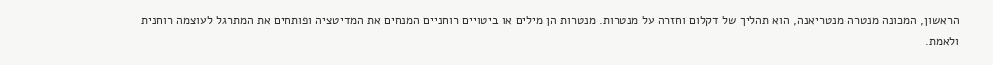הראשון, המכונה מנטרה מנטריאנה, הוא תהליך של דקלום וחזרה על מנטרות. מנטרות הן מילים או ביטויים רוחניים המנחים את המדיטציה ופותחים את המתרגל לעוצמה רוחנית ולאמת.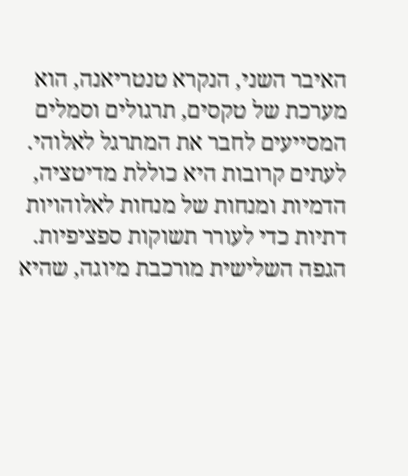האיבר השני, הנקרא טנטריאנה, הוא מערכת של טקסים, תרגולים וסמלים המסייעים לחבר את המתרגל לאלוהי. לעתים קרובות היא כוללת מדיטציה, הדמיות ומנחות של מנחות לאלוהויות דתיות כדי לעורר תשוקות ספציפיות.
הגפה השלישית מורכבת מיוגה, שהיא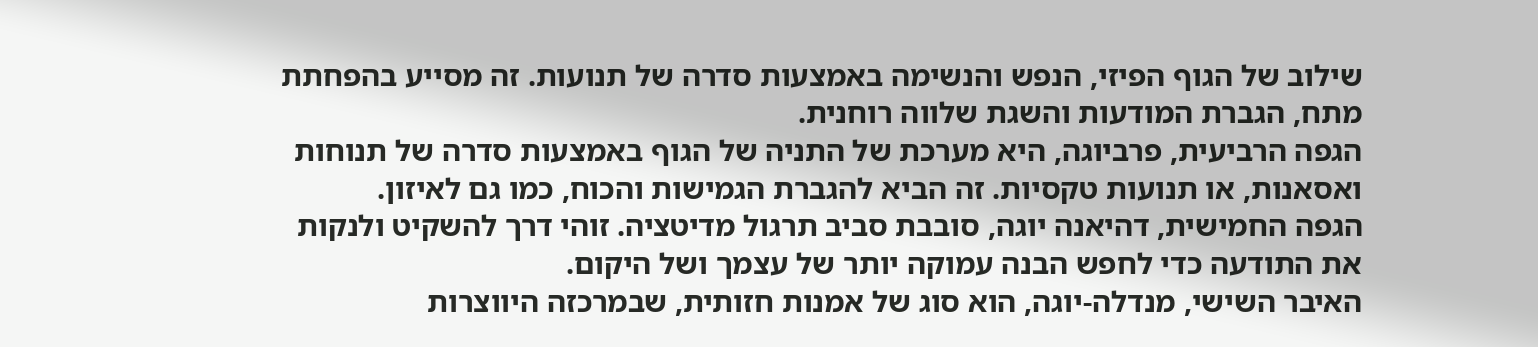שילוב של הגוף הפיזי, הנפש והנשימה באמצעות סדרה של תנועות. זה מסייע בהפחתת מתח, הגברת המודעות והשגת שלווה רוחנית.
הגפה הרביעית, פרביוגה, היא מערכת של התניה של הגוף באמצעות סדרה של תנוחות ואסאנות, או תנועות טקסיות. זה הביא להגברת הגמישות והכוח, כמו גם לאיזון.
הגפה החמישית, דהיאנה יוגה, סובבת סביב תרגול מדיטציה. זוהי דרך להשקיט ולנקות את התודעה כדי לחפש הבנה עמוקה יותר של עצמך ושל היקום.
האיבר השישי, מנדלה-יוגה, הוא סוג של אמנות חזותית, שבמרכזה היווצרות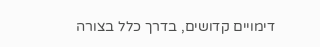דימויים קדושים, בדרך כלל בצורה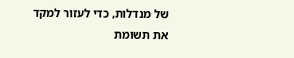של מנדלות, כדי לעזור למקד את תשומת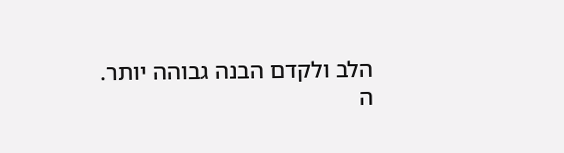הלב ולקדם הבנה גבוהה יותר.
ה